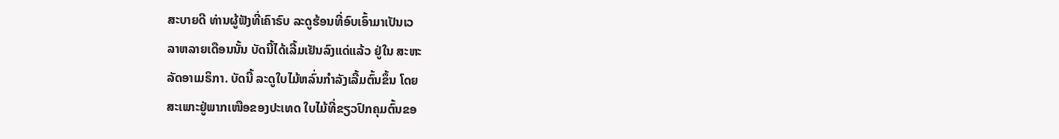ສະບາຍດີ ທ່ານຜູ້ຟັງທີ່ເຄົາຣົບ ລະດູຮ້ອນທີ່ອົບເອົ້າມາເປັນເວ
ລາຫລາຍເດືອນນັ້ນ ບັດນີ້ໄດ້ເລີ້ມເຢັນລົງແດ່ແລ້ວ ຢູ່ໃນ ສະຫະ
ລັດອາເມຣິກາ. ບັດນີ້ ລະດູໃບໄມ້ຫລົ່ນກຳລັງເລີ້ມຕົ້ນຂຶ້ນ ໂດຍ
ສະເພາະຢູ່ພາກເໜືອຂອງປະເທດ ໃບໄມ້ທີ່ຂຽວປົກຄຸມຕົ້ນຂອ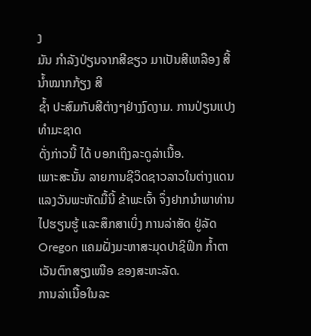ງ
ມັນ ກໍາລັງປ່ຽນຈາກສີຂຽວ ມາເປັນສີເຫລືອງ ສີ້ນ້ຳໝາກກ້ຽງ ສີ
ຊ້ຳ ປະສົມກັບສີຕ່າງໆຢ່າງງົດງາມ. ການປ່ຽນແປງທໍາມະຊາດ
ດັ່ງກ່າວນີ້ ໄດ້ ບອກເຖິງລະດູລ່າເນື້ອ.
ເພາະສະນັ້ນ ລາຍການຊີວິດຊາວລາວໃນຕ່າງແດນ ແລງວັນພະຫັດມື້ນີ້ ຂ້າພະເຈົ້າ ຈຶ່ງຢາກນຳພາທ່ານໄປຮຽນຮູ້ ແລະສຶກສາເບິ່ງ ການລ່າສັດ ຢູ່ລັດ Oregon ແຄມຝັ່ງມະຫາສະມຸດປາຊິຟິກ ກໍ້າຕາເວັນຕົກສຽງເໜືອ ຂອງສະຫະລັດ.
ການລ່າເນື້ອໃນລະ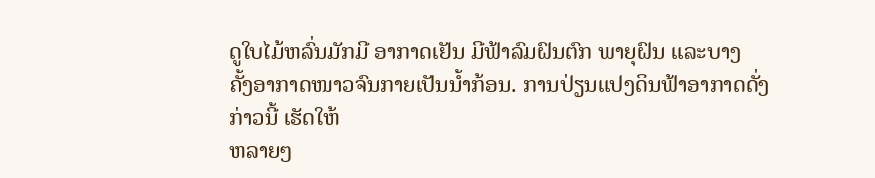ດູໃບໄມ້ຫລົ່ນມັກມີ ອາກາດເຢັນ ມີຟ້າລົມຝົນຕົກ ພາຍຸຝົນ ແລະບາງ
ຄັ້ງອາກາດໜາວຈົນກາຍເປັນນໍ້າກ້ອນ. ການປ່ຽນແປງດິນຟ້າອາກາດດັ່ງກ່າວນີ້ ເຮັດໃຫ້
ຫລາຍໆ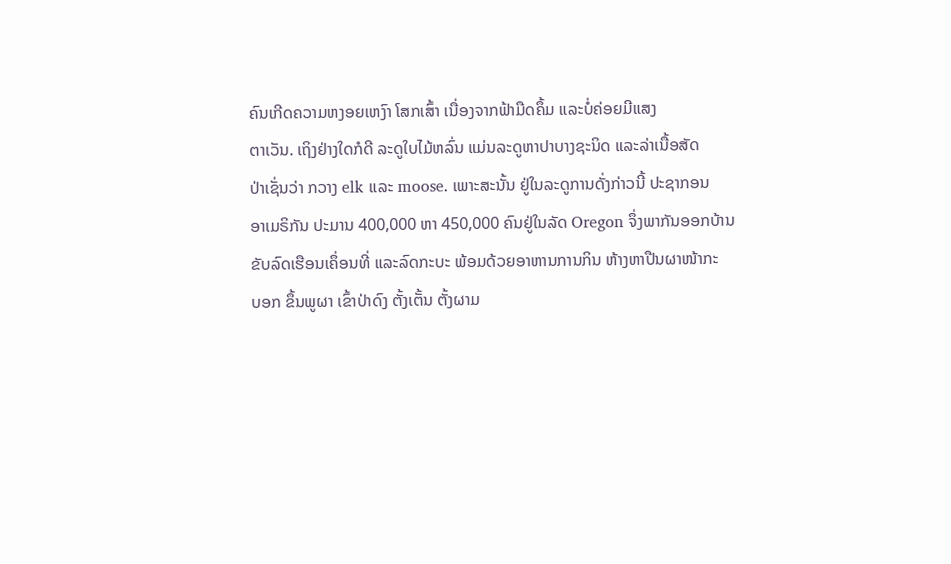ຄົນເກີດຄວາມຫງອຍເຫງົາ ໂສກເສົ້າ ເນື່ອງຈາກຟ້າມືດຄຶ້ມ ແລະບໍ່ຄ່ອຍມີແສງ
ຕາເວັນ. ເຖິງຢ່າງໃດກໍດີ ລະດູໃບໄມ້ຫລົ່ນ ແມ່ນລະດູຫາປາບາງຊະນິດ ແລະລ່າເນື້ອສັດ
ປ່າເຊັ່ນວ່າ ກວາງ elk ແລະ moose. ເພາະສະນັ້ນ ຢູ່ໃນລະດູການດັ່ງກ່າວນີ້ ປະຊາກອນ
ອາເມຣິກັນ ປະມານ 400,000 ຫາ 450,000 ຄົນຢູ່ໃນລັດ Oregon ຈຶ່ງພາກັນອອກບ້ານ
ຂັບລົດເຮືອນເຄຶ່ອນທີ່ ແລະລົດກະບະ ພ້ອມດ້ວຍອາຫານການກິນ ຫ້າງຫາປືນຜາໜ້າກະ
ບອກ ຂຶ້ນພູຜາ ເຂົ້າປ່າດົງ ຕັ້ງເຕັ້ນ ຕັ້ງຜາມ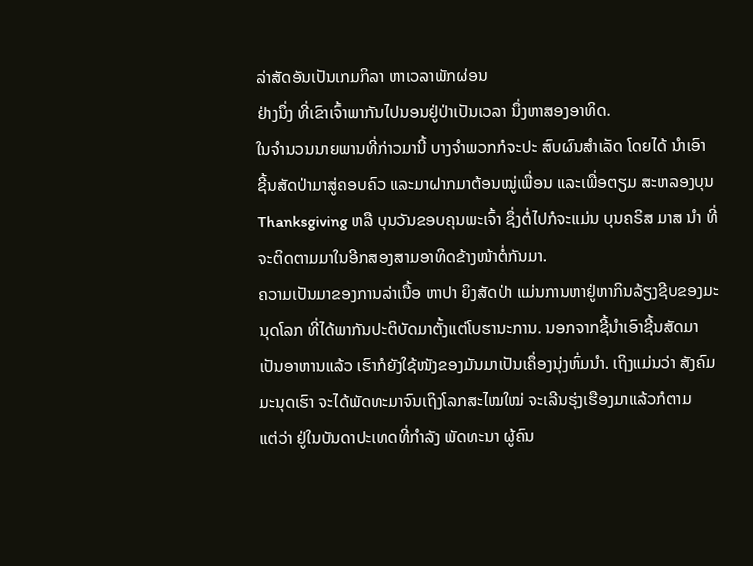ລ່າສັດອັນເປັນເກມກິລາ ຫາເວລາພັກຜ່ອນ
ຢ່າງນຶ່ງ ທີ່ເຂົາເຈົ້າພາກັນໄປນອນຢູ່ປ່າເປັນເວລາ ນຶ່ງຫາສອງອາທິດ.
ໃນຈໍານວນນາຍພານທີ່ກ່າວມານີ້ ບາງຈຳພວກກໍຈະປະ ສົບຜົນສໍາເລັດ ໂດຍໄດ້ ນໍາເອົາ
ຊີ້ນສັດປ່າມາສູ່ຄອບຄົວ ແລະມາຝາກມາຕ້ອນໝູ່ເພື່ອນ ແລະເພື່ອຕຽມ ສະຫລອງບຸນ
Thanksgiving ຫລື ບຸນວັນຂອບຄຸນພະເຈົ້າ ຊຶ່ງຕໍ່ໄປກໍຈະແມ່ນ ບຸນຄຣິສ ມາສ ນຳ ທີ່
ຈະຕິດຕາມມາໃນອີກສອງສາມອາທິດຂ້າງໜ້າຕໍ່ກັນມາ.
ຄວາມເປັນມາຂອງການລ່າເນື້ອ ຫາປາ ຍິງສັດປ່າ ແມ່ນການຫາຢູ່ຫາກິນລ້ຽງຊີບຂອງມະ
ນຸດໂລກ ທີ່ໄດ້ພາກັນປະຕິບັດມາຕັ້ງແຕ່ໂບຮານະການ. ນອກຈາກຊີ້ນຳເອົາຊີ້ນສັດມາ
ເປັນອາຫານແລ້ວ ເຮົາກໍຍັງໃຊ້ໜັງຂອງມັນມາເປັນເຄຶ່ອງນຸ່ງຫົ່ມນຳ. ເຖິງແມ່ນວ່າ ສັງຄົມ
ມະນຸດເຮົາ ຈະໄດ້ພັດທະມາຈົນເຖິງໂລກສະໄໝໃໝ່ ຈະເລີນຮຸ່ງເຮືອງມາແລ້ວກໍຕາມ
ແຕ່ວ່າ ຢູ່ໃນບັນດາປະເທດທີ່ກຳລັງ ພັດທະນາ ຜູ້ຄົນ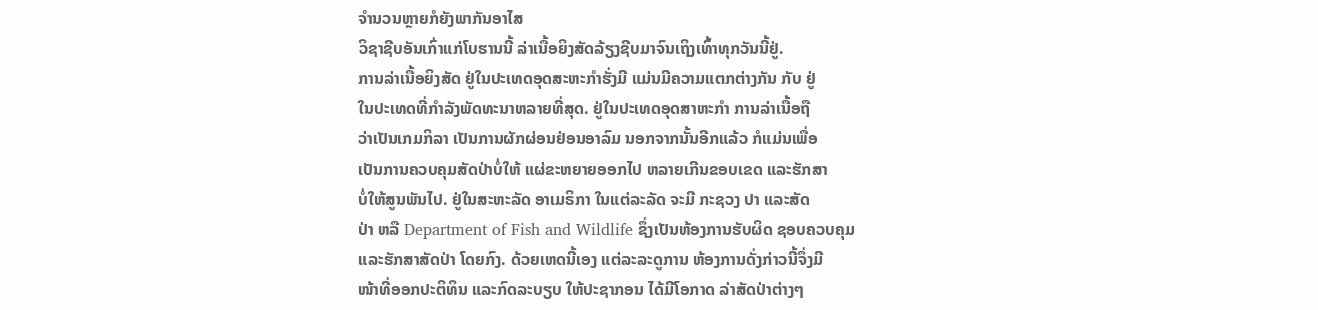ຈຳນວນຫຼາຍກໍຍັງພາກັນອາໄສ
ວິຊາຊີບອັນເກົ່າແກ່ໂບຮານນີ້ ລ່າເນື້ອຍິງສັດລ້ຽງຊີບມາຈົນເຖິງເທົ້າທຸກວັນນີ້ຢູ່.
ການລ່າເນື້ອຍິງສັດ ຢູ່ໃນປະເທດອຸດສະຫະກຳຮັ່ງມີ ແມ່ນມີຄວາມແຕກຕ່າງກັນ ກັບ ຢູ່
ໃນປະເທດທີ່ກໍາລັງພັດທະນາຫລາຍທີ່ສຸດ. ຢູ່ໃນປະເທດອຸດສາຫະກໍາ ການລ່າເນື້ອຖື
ວ່າເປັນເກມກິລາ ເປັນການຜັກຜ່ອນຢ່ອນອາລົມ ນອກຈາກນັ້ນອີກແລ້ວ ກໍແມ່ນເພື່ອ
ເປັນການຄວບຄຸມສັດປ່າບໍ່ໃຫ້ ແຜ່ຂະຫຍາຍອອກໄປ ຫລາຍເກີນຂອບເຂດ ແລະຮັກສາ
ບໍ່ໃຫ້ສູນພັນໄປ. ຢູ່ໃນສະຫະລັດ ອາເມຣິກາ ໃນແຕ່ລະລັດ ຈະມີ ກະຊວງ ປາ ແລະສັດ
ປ່າ ຫລື Department of Fish and Wildlife ຊຶ່ງເປັນຫ້ອງການຮັບຜິດ ຊອບຄວບຄຸມ
ແລະຮັກສາສັດປ່າ ໂດຍກົງ. ດ້ວຍເຫດນີ້ເອງ ແຕ່ລະລະດູການ ຫ້ອງການດັ່ງກ່າວນີ້ຈຶ່ງມີ
ໜ້າທີ່ອອກປະຕິທິນ ແລະກົດລະບຽບ ໃຫ້ປະຊາກອນ ໄດ້ມີໂອກາດ ລ່າສັດປ່າຕ່າງໆ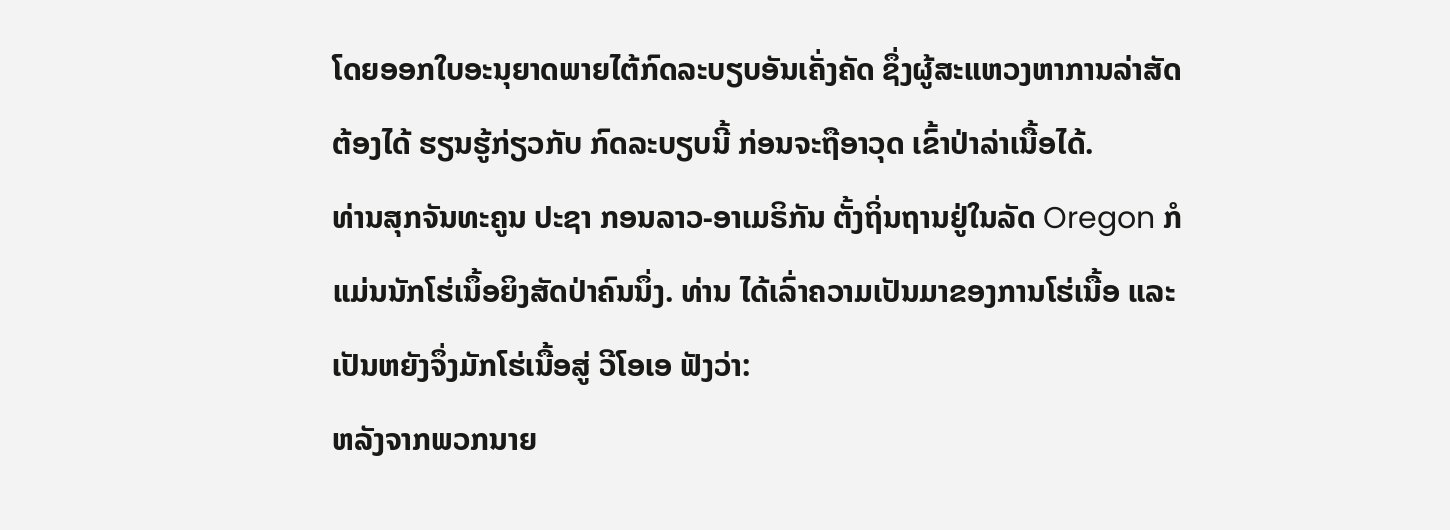ໂດຍອອກໃບອະນຸຍາດພາຍໄຕ້ກົດລະບຽບອັນເຄັ່ງຄັດ ຊຶ່ງຜູ້ສະແຫວງຫາການລ່າສັດ
ຕ້ອງໄດ້ ຮຽນຮູ້ກ່ຽວກັບ ກົດລະບຽບນີ້ ກ່ອນຈະຖືອາວຸດ ເຂົ້າປ່າລ່າເນື້ອໄດ້.
ທ່ານສຸກຈັນທະຄູນ ປະຊາ ກອນລາວ-ອາເມຣິກັນ ຕັ້ງຖິ່ນຖານຢູ່ໃນລັດ Oregon ກໍ
ແມ່ນນັກໂຮ່ເນຶ້ອຍິງສັດປ່າຄົນນຶ່ງ. ທ່ານ ໄດ້ເລົ່າຄວາມເປັນມາຂອງການໂຮ່ເນື້ອ ແລະ
ເປັນຫຍັງຈຶ່ງມັກໂຮ່ເນື້ອສູ່ ວີໂອເອ ຟັງວ່າ:
ຫລັງຈາກພວກນາຍ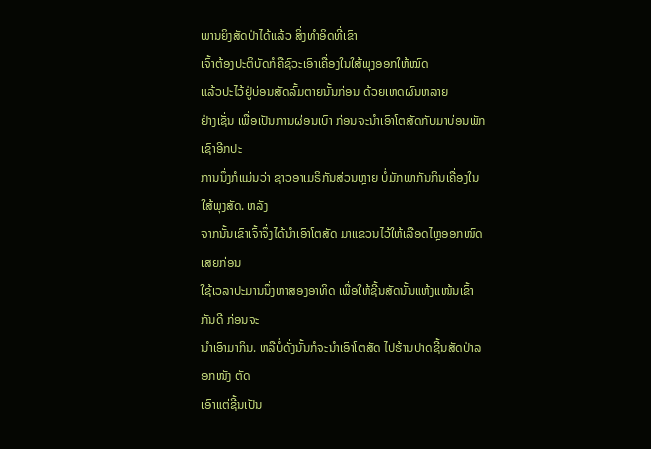ພານຍິງສັດປ່າໄດ້ແລ້ວ ສິ່ງທໍາອິດທີ່ເຂົາ
ເຈົ້າຕ້ອງປະຕິບັດກໍຄືຊົວະເອົາເຄື່ອງໃນໃສ້ພຸງອອກໃຫ້ໝົດ
ແລ້ວປະໄວ້ຢູ່ບ່ອນສັດລົ້ມຕາຍນັ້ນກ່ອນ ດ້ວຍເຫດຜົນຫລາຍ
ຢ່າງເຊັ່ນ ເພື່ອເປັນການຜ່ອນເບົາ ກ່ອນຈະນໍາເອົາໂຕສັດກັບມາບ່ອນພັກເຊົາອີກປະ
ການນຶ່ງກໍແມ່ນວ່າ ຊາວອາເມຣິກັນສ່ວນຫຼາຍ ບໍ່ມັກພາກັນກິນເຄື່ອງໃນໃສ້ພຸງສັດ. ຫລັງ
ຈາກນັ້ນເຂົາເຈົ້າຈຶ່ງໄດ້ນຳເອົາໂຕສັດ ມາແຂວນໄວ້ໃຫ້ເລືອດໄຫຼອອກໜົດເສຍກ່ອນ
ໃຊ້ເວລາປະມານນຶ່ງຫາສອງອາທິດ ເພື່ອໃຫ້ຊີ້ນສັດນັ້ນແຫ້ງແໜ້ນເຂົ້າກັນດີ ກ່ອນຈະ
ນຳເອົາມາກິນ. ຫລືບໍ່ດັ່ງນັ້ນກໍຈະນໍາເອົາໂຕສັດ ໄປຮ້ານປາດຊີ້ນສັດປ່າລອກໜັງ ຕັດ
ເອົາແຕ່ຊີ້ນເປັນ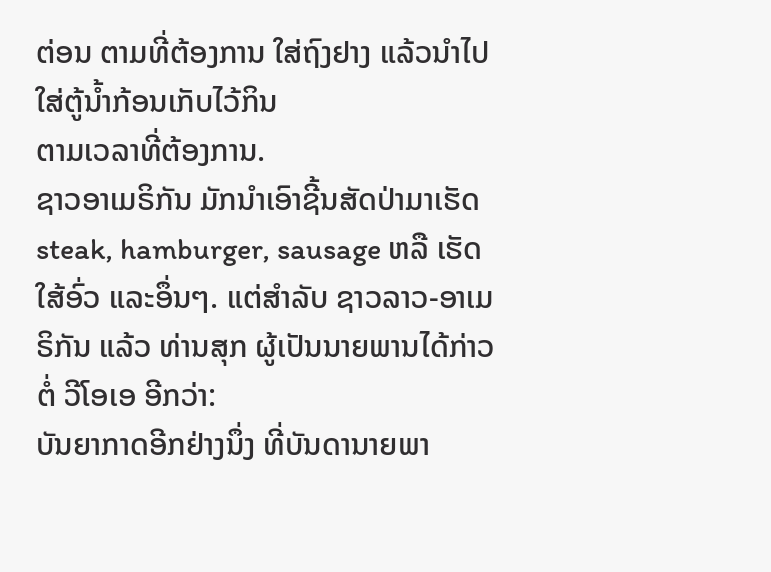ຕ່ອນ ຕາມທີ່ຕ້ອງການ ໃສ່ຖົງຢາງ ແລ້ວນໍາໄປໃສ່ຕູ້ນ້ຳກ້ອນເກັບໄວ້ກິນ
ຕາມເວລາທີ່ຕ້ອງການ.
ຊາວອາເມຣິກັນ ມັກນໍາເອົາຊີ້ນສັດປ່າມາເຮັດ steak, hamburger, sausage ຫລື ເຮັດໃສ້ອົ່ວ ແລະອຶ່ນໆ. ແຕ່ສຳລັບ ຊາວລາວ-ອາເມຣິກັນ ແລ້ວ ທ່ານສຸກ ຜູ້ເປັນນາຍພານໄດ້ກ່າວຕໍ່ ວີໂອເອ ອີກວ່າ:
ບັນຍາກາດອີກຢ່າງນຶ່ງ ທີ່ບັນດານາຍພາ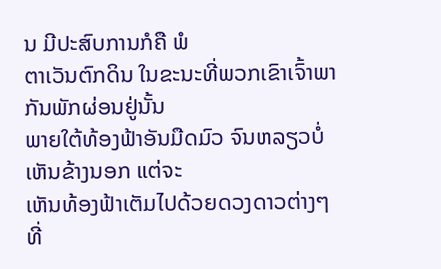ນ ມີປະສົບການກໍຄື ພໍ
ຕາເວັນຕົກດິນ ໃນຂະນະທີ່ພວກເຂົາເຈົ້າພາກັນພັກຜ່ອນຢູ່ນັ້ນ
ພາຍໃຕ້ທ້ອງຟ້າອັນມືດມົວ ຈົນຫລຽວບໍ່ເຫັນຂ້າງນອກ ແຕ່ຈະ
ເຫັນທ້ອງຟ້າເຕັມໄປດ້ວຍດວງດາວຕ່າງໆ ທີ່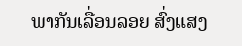ພາກັນເລື່ອນລອຍ ສົ່ງແສງ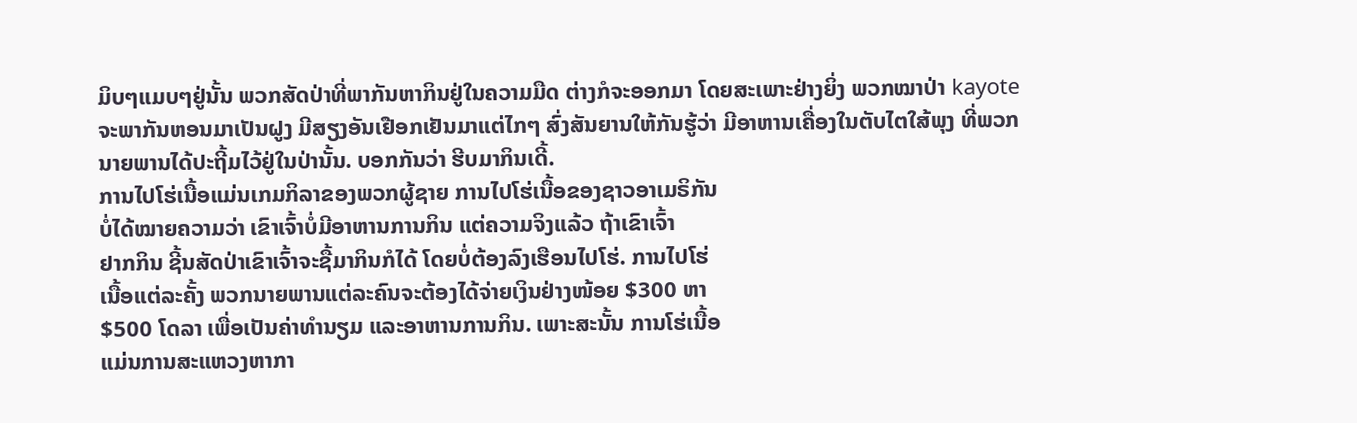ມິບໆແມບໆຢູ່ນັ້ນ ພວກສັດປ່າທີ່ພາກັນຫາກິນຢູ່ໃນຄວາມມືດ ຕ່າງກໍຈະອອກມາ ໂດຍສະເພາະຢ່າງຍິ່ງ ພວກໝາປ່າ kayote ຈະພາກັນຫອນມາເປັນຝູງ ມີສຽງອັນເຢືອກເຢັນມາແຕ່ໄກໆ ສົ່ງສັນຍານໃຫ້ກັນຮູ້ວ່າ ມີອາຫານເຄື່ອງໃນຕັບໄຕໃສ້ພຸງ ທີ່ພວກນາຍພານໄດ້ປະຖີ້ມໄວ້ຢູ່ໃນປ່ານັ້ນ. ບອກກັນວ່າ ຮີບມາກິນເດີ້.
ການໄປໂຮ່ເນື້ອແມ່ນເກມກິລາຂອງພວກຜູ້ຊາຍ ການໄປໂຮ່ເນື້ອຂອງຊາວອາເມຣິກັນ
ບໍ່ໄດ້ໝາຍຄວາມວ່າ ເຂົາເຈົ້າບໍ່ມີອາຫານການກິນ ແຕ່ຄວາມຈິງແລ້ວ ຖ້າເຂົາເຈົ້າ
ຢາກກິນ ຊີ້ນສັດປ່າເຂົາເຈົ້າຈະຊື້ມາກິນກໍໄດ້ ໂດຍບໍ່ຕ້ອງລົງເຮືອນໄປໂຮ່. ການໄປໂຮ່
ເນື້ອແຕ່ລະຄັ້ງ ພວກນາຍພານແຕ່ລະຄົນຈະຕ້ອງໄດ້ຈ່າຍເງິນຢ່າງໜ້ອຍ $300 ຫາ
$500 ໂດລາ ເພື່ອເປັນຄ່າທໍານຽມ ແລະອາຫານການກິນ. ເພາະສະນັ້ນ ການໂຮ່ເນື້ອ
ແມ່ນການສະແຫວງຫາກາ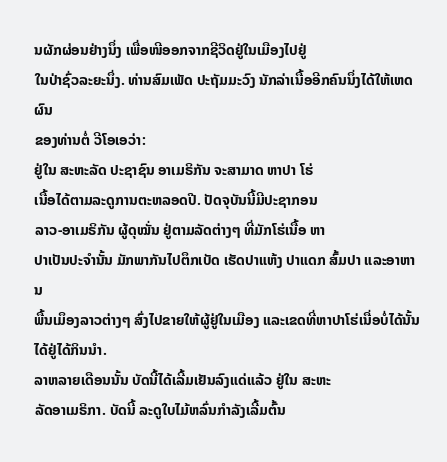ນຜັກຜ່ອນຢ່າງນຶ່ງ ເພື່ອໜີອອກຈາກຊີວິດຢູ່ໃນເມືອງໄປຢູ່
ໃນປ່າຊົ່ວລະຍະນຶ່ງ. ທ່ານສົມເພັດ ປະຖັມມະວົງ ນັກລ່າເນື້ອອີກຄົນນຶ່ງໄດ້ໃຫ້ເຫດຜົນ
ຂອງທ່ານຕໍ່ ວີໂອເອວ່າ:
ຢູ່ໃນ ສະຫະລັດ ປະຊາຊົນ ອາເມຣິກັນ ຈະສາມາດ ຫາປາ ໂຮ່
ເນື້ອໄດ້ຕາມລະດູການຕະຫລອດປີ. ປັດຈຸບັນນີ້ມີປະຊາກອນ
ລາວ-ອາເມຣິກັນ ຜູ້ດຸໝັ່ນ ຢູ່ຕາມລັດຕ່າງໆ ທີ່ມັກໂຮ່ເນື້ອ ຫາ
ປາເປັນປະຈໍານັ້ນ ມັກພາກັນໄປຕຶກເບັດ ເຮັດປາແຫ້ງ ປາແດກ ສົ້ມປາ ແລະອາຫານ
ພື້ນເມຶອງລາວຕ່າງໆ ສົ່ງໄປຂາຍໃຫ້ຜູ້ຢູ່ໃນເມືອງ ແລະເຂດທີ່ຫາປາໂຮ່ເນື່ອບໍ່ໄດ້ນັ້ນ ໄດ້ຢູ່ໄດ້ກິນນຳ.
ລາຫລາຍເດືອນນັ້ນ ບັດນີ້ໄດ້ເລີ້ມເຢັນລົງແດ່ແລ້ວ ຢູ່ໃນ ສະຫະ
ລັດອາເມຣິກາ. ບັດນີ້ ລະດູໃບໄມ້ຫລົ່ນກຳລັງເລີ້ມຕົ້ນ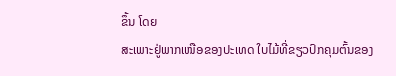ຂຶ້ນ ໂດຍ
ສະເພາະຢູ່ພາກເໜືອຂອງປະເທດ ໃບໄມ້ທີ່ຂຽວປົກຄຸມຕົ້ນຂອງ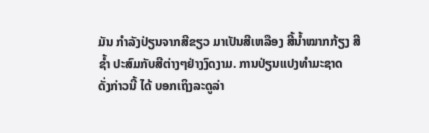ມັນ ກໍາລັງປ່ຽນຈາກສີຂຽວ ມາເປັນສີເຫລືອງ ສີ້ນ້ຳໝາກກ້ຽງ ສີ
ຊ້ຳ ປະສົມກັບສີຕ່າງໆຢ່າງງົດງາມ. ການປ່ຽນແປງທໍາມະຊາດ
ດັ່ງກ່າວນີ້ ໄດ້ ບອກເຖິງລະດູລ່າ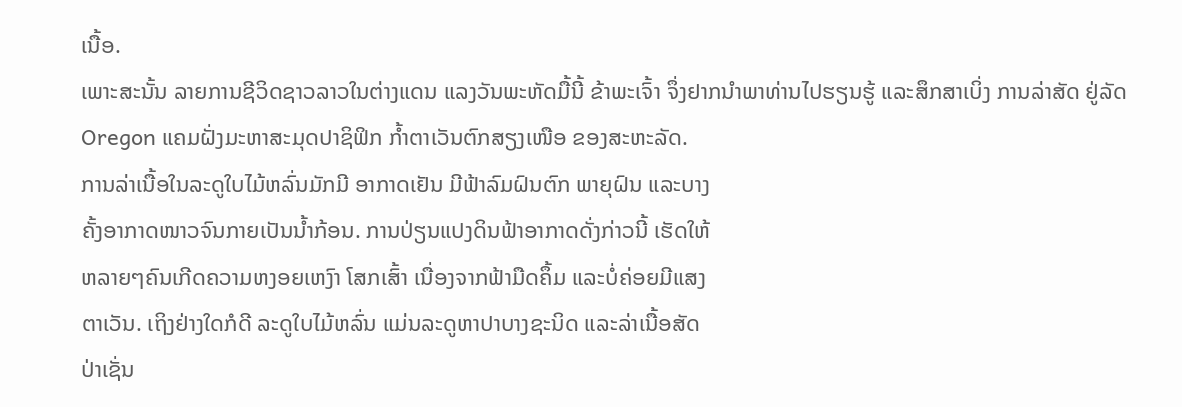ເນື້ອ.
ເພາະສະນັ້ນ ລາຍການຊີວິດຊາວລາວໃນຕ່າງແດນ ແລງວັນພະຫັດມື້ນີ້ ຂ້າພະເຈົ້າ ຈຶ່ງຢາກນຳພາທ່ານໄປຮຽນຮູ້ ແລະສຶກສາເບິ່ງ ການລ່າສັດ ຢູ່ລັດ Oregon ແຄມຝັ່ງມະຫາສະມຸດປາຊິຟິກ ກໍ້າຕາເວັນຕົກສຽງເໜືອ ຂອງສະຫະລັດ.
ການລ່າເນື້ອໃນລະດູໃບໄມ້ຫລົ່ນມັກມີ ອາກາດເຢັນ ມີຟ້າລົມຝົນຕົກ ພາຍຸຝົນ ແລະບາງ
ຄັ້ງອາກາດໜາວຈົນກາຍເປັນນໍ້າກ້ອນ. ການປ່ຽນແປງດິນຟ້າອາກາດດັ່ງກ່າວນີ້ ເຮັດໃຫ້
ຫລາຍໆຄົນເກີດຄວາມຫງອຍເຫງົາ ໂສກເສົ້າ ເນື່ອງຈາກຟ້າມືດຄຶ້ມ ແລະບໍ່ຄ່ອຍມີແສງ
ຕາເວັນ. ເຖິງຢ່າງໃດກໍດີ ລະດູໃບໄມ້ຫລົ່ນ ແມ່ນລະດູຫາປາບາງຊະນິດ ແລະລ່າເນື້ອສັດ
ປ່າເຊັ່ນ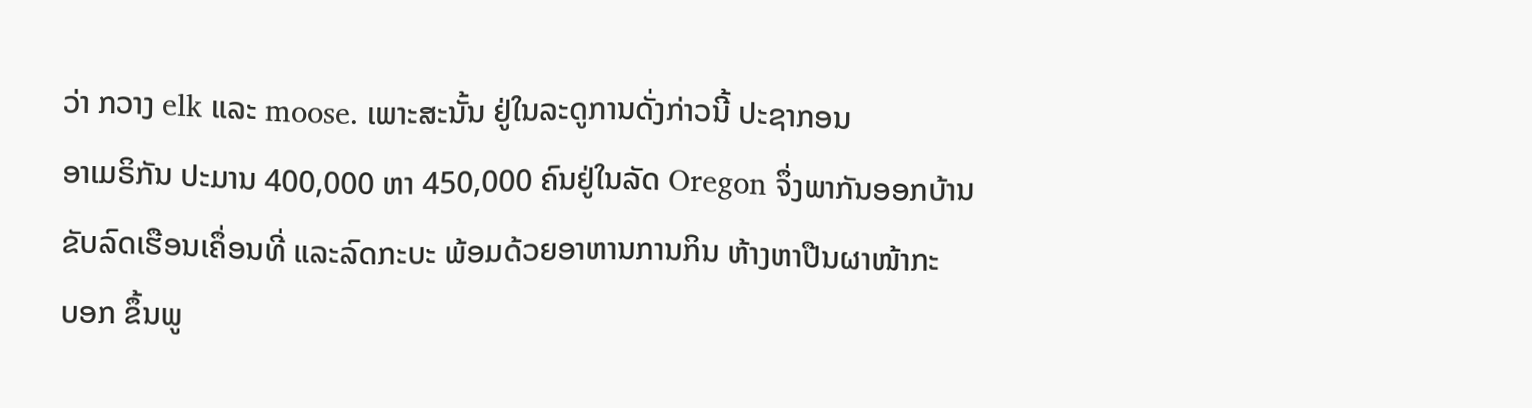ວ່າ ກວາງ elk ແລະ moose. ເພາະສະນັ້ນ ຢູ່ໃນລະດູການດັ່ງກ່າວນີ້ ປະຊາກອນ
ອາເມຣິກັນ ປະມານ 400,000 ຫາ 450,000 ຄົນຢູ່ໃນລັດ Oregon ຈຶ່ງພາກັນອອກບ້ານ
ຂັບລົດເຮືອນເຄຶ່ອນທີ່ ແລະລົດກະບະ ພ້ອມດ້ວຍອາຫານການກິນ ຫ້າງຫາປືນຜາໜ້າກະ
ບອກ ຂຶ້ນພູ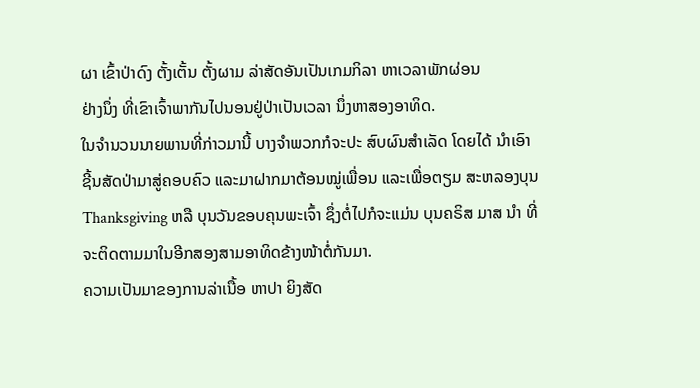ຜາ ເຂົ້າປ່າດົງ ຕັ້ງເຕັ້ນ ຕັ້ງຜາມ ລ່າສັດອັນເປັນເກມກິລາ ຫາເວລາພັກຜ່ອນ
ຢ່າງນຶ່ງ ທີ່ເຂົາເຈົ້າພາກັນໄປນອນຢູ່ປ່າເປັນເວລາ ນຶ່ງຫາສອງອາທິດ.
ໃນຈໍານວນນາຍພານທີ່ກ່າວມານີ້ ບາງຈຳພວກກໍຈະປະ ສົບຜົນສໍາເລັດ ໂດຍໄດ້ ນໍາເອົາ
ຊີ້ນສັດປ່າມາສູ່ຄອບຄົວ ແລະມາຝາກມາຕ້ອນໝູ່ເພື່ອນ ແລະເພື່ອຕຽມ ສະຫລອງບຸນ
Thanksgiving ຫລື ບຸນວັນຂອບຄຸນພະເຈົ້າ ຊຶ່ງຕໍ່ໄປກໍຈະແມ່ນ ບຸນຄຣິສ ມາສ ນຳ ທີ່
ຈະຕິດຕາມມາໃນອີກສອງສາມອາທິດຂ້າງໜ້າຕໍ່ກັນມາ.
ຄວາມເປັນມາຂອງການລ່າເນື້ອ ຫາປາ ຍິງສັດ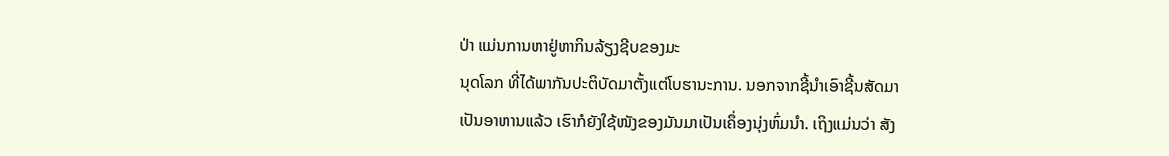ປ່າ ແມ່ນການຫາຢູ່ຫາກິນລ້ຽງຊີບຂອງມະ
ນຸດໂລກ ທີ່ໄດ້ພາກັນປະຕິບັດມາຕັ້ງແຕ່ໂບຮານະການ. ນອກຈາກຊີ້ນຳເອົາຊີ້ນສັດມາ
ເປັນອາຫານແລ້ວ ເຮົາກໍຍັງໃຊ້ໜັງຂອງມັນມາເປັນເຄຶ່ອງນຸ່ງຫົ່ມນຳ. ເຖິງແມ່ນວ່າ ສັງ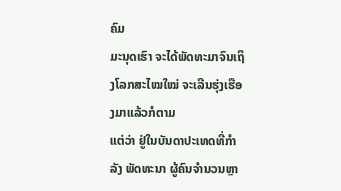ຄົມ
ມະນຸດເຮົາ ຈະໄດ້ພັດທະມາຈົນເຖິງໂລກສະໄໝໃໝ່ ຈະເລີນຮຸ່ງເຮືອງມາແລ້ວກໍຕາມ
ແຕ່ວ່າ ຢູ່ໃນບັນດາປະເທດທີ່ກຳລັງ ພັດທະນາ ຜູ້ຄົນຈຳນວນຫຼາ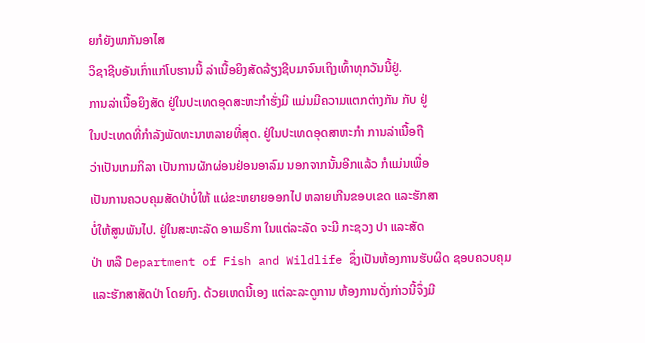ຍກໍຍັງພາກັນອາໄສ
ວິຊາຊີບອັນເກົ່າແກ່ໂບຮານນີ້ ລ່າເນື້ອຍິງສັດລ້ຽງຊີບມາຈົນເຖິງເທົ້າທຸກວັນນີ້ຢູ່.
ການລ່າເນື້ອຍິງສັດ ຢູ່ໃນປະເທດອຸດສະຫະກຳຮັ່ງມີ ແມ່ນມີຄວາມແຕກຕ່າງກັນ ກັບ ຢູ່
ໃນປະເທດທີ່ກໍາລັງພັດທະນາຫລາຍທີ່ສຸດ. ຢູ່ໃນປະເທດອຸດສາຫະກໍາ ການລ່າເນື້ອຖື
ວ່າເປັນເກມກິລາ ເປັນການຜັກຜ່ອນຢ່ອນອາລົມ ນອກຈາກນັ້ນອີກແລ້ວ ກໍແມ່ນເພື່ອ
ເປັນການຄວບຄຸມສັດປ່າບໍ່ໃຫ້ ແຜ່ຂະຫຍາຍອອກໄປ ຫລາຍເກີນຂອບເຂດ ແລະຮັກສາ
ບໍ່ໃຫ້ສູນພັນໄປ. ຢູ່ໃນສະຫະລັດ ອາເມຣິກາ ໃນແຕ່ລະລັດ ຈະມີ ກະຊວງ ປາ ແລະສັດ
ປ່າ ຫລື Department of Fish and Wildlife ຊຶ່ງເປັນຫ້ອງການຮັບຜິດ ຊອບຄວບຄຸມ
ແລະຮັກສາສັດປ່າ ໂດຍກົງ. ດ້ວຍເຫດນີ້ເອງ ແຕ່ລະລະດູການ ຫ້ອງການດັ່ງກ່າວນີ້ຈຶ່ງມີ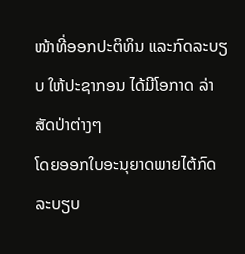ໜ້າທີ່ອອກປະຕິທິນ ແລະກົດລະບຽບ ໃຫ້ປະຊາກອນ ໄດ້ມີໂອກາດ ລ່າສັດປ່າຕ່າງໆ
ໂດຍອອກໃບອະນຸຍາດພາຍໄຕ້ກົດລະບຽບ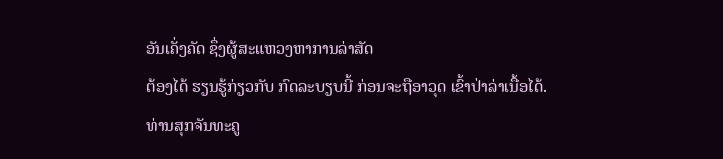ອັນເຄັ່ງຄັດ ຊຶ່ງຜູ້ສະແຫວງຫາການລ່າສັດ
ຕ້ອງໄດ້ ຮຽນຮູ້ກ່ຽວກັບ ກົດລະບຽບນີ້ ກ່ອນຈະຖືອາວຸດ ເຂົ້າປ່າລ່າເນື້ອໄດ້.
ທ່ານສຸກຈັນທະຄູ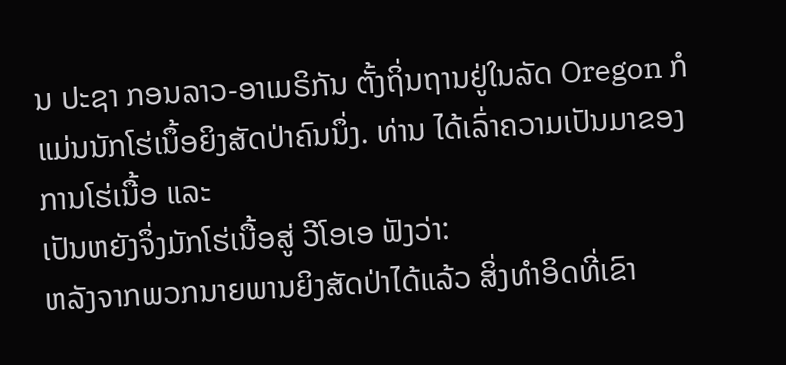ນ ປະຊາ ກອນລາວ-ອາເມຣິກັນ ຕັ້ງຖິ່ນຖານຢູ່ໃນລັດ Oregon ກໍ
ແມ່ນນັກໂຮ່ເນຶ້ອຍິງສັດປ່າຄົນນຶ່ງ. ທ່ານ ໄດ້ເລົ່າຄວາມເປັນມາຂອງການໂຮ່ເນື້ອ ແລະ
ເປັນຫຍັງຈຶ່ງມັກໂຮ່ເນື້ອສູ່ ວີໂອເອ ຟັງວ່າ:
ຫລັງຈາກພວກນາຍພານຍິງສັດປ່າໄດ້ແລ້ວ ສິ່ງທໍາອິດທີ່ເຂົາ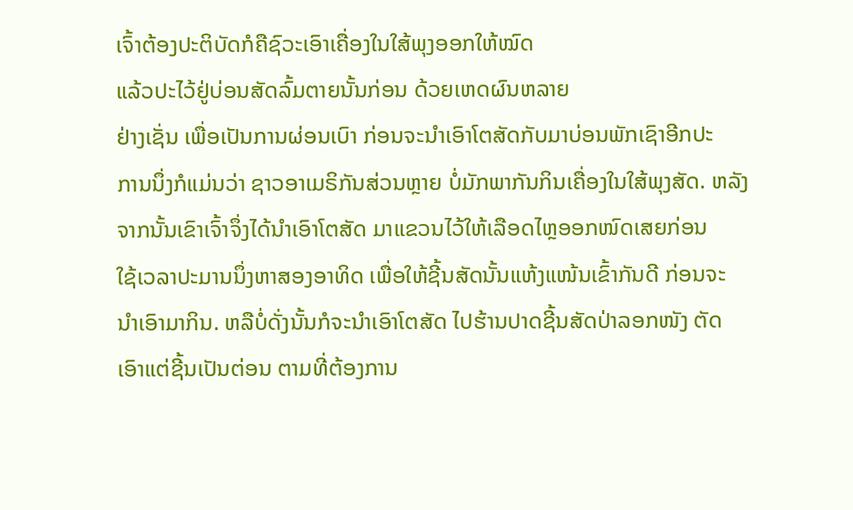ເຈົ້າຕ້ອງປະຕິບັດກໍຄືຊົວະເອົາເຄື່ອງໃນໃສ້ພຸງອອກໃຫ້ໝົດ
ແລ້ວປະໄວ້ຢູ່ບ່ອນສັດລົ້ມຕາຍນັ້ນກ່ອນ ດ້ວຍເຫດຜົນຫລາຍ
ຢ່າງເຊັ່ນ ເພື່ອເປັນການຜ່ອນເບົາ ກ່ອນຈະນໍາເອົາໂຕສັດກັບມາບ່ອນພັກເຊົາອີກປະ
ການນຶ່ງກໍແມ່ນວ່າ ຊາວອາເມຣິກັນສ່ວນຫຼາຍ ບໍ່ມັກພາກັນກິນເຄື່ອງໃນໃສ້ພຸງສັດ. ຫລັງ
ຈາກນັ້ນເຂົາເຈົ້າຈຶ່ງໄດ້ນຳເອົາໂຕສັດ ມາແຂວນໄວ້ໃຫ້ເລືອດໄຫຼອອກໜົດເສຍກ່ອນ
ໃຊ້ເວລາປະມານນຶ່ງຫາສອງອາທິດ ເພື່ອໃຫ້ຊີ້ນສັດນັ້ນແຫ້ງແໜ້ນເຂົ້າກັນດີ ກ່ອນຈະ
ນຳເອົາມາກິນ. ຫລືບໍ່ດັ່ງນັ້ນກໍຈະນໍາເອົາໂຕສັດ ໄປຮ້ານປາດຊີ້ນສັດປ່າລອກໜັງ ຕັດ
ເອົາແຕ່ຊີ້ນເປັນຕ່ອນ ຕາມທີ່ຕ້ອງການ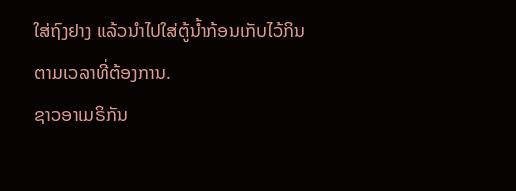ໃສ່ຖົງຢາງ ແລ້ວນໍາໄປໃສ່ຕູ້ນ້ຳກ້ອນເກັບໄວ້ກິນ
ຕາມເວລາທີ່ຕ້ອງການ.
ຊາວອາເມຣິກັນ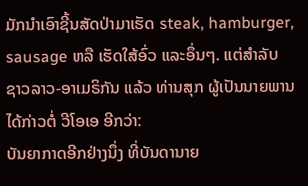ມັກນໍາເອົາຊີ້ນສັດປ່າມາເຮັດ steak, hamburger, sausage ຫລື ເຮັດໃສ້ອົ່ວ ແລະອຶ່ນໆ. ແຕ່ສຳລັບ ຊາວລາວ-ອາເມຣິກັນ ແລ້ວ ທ່ານສຸກ ຜູ້ເປັນນາຍພານໄດ້ກ່າວຕໍ່ ວີໂອເອ ອີກວ່າ:
ບັນຍາກາດອີກຢ່າງນຶ່ງ ທີ່ບັນດານາຍ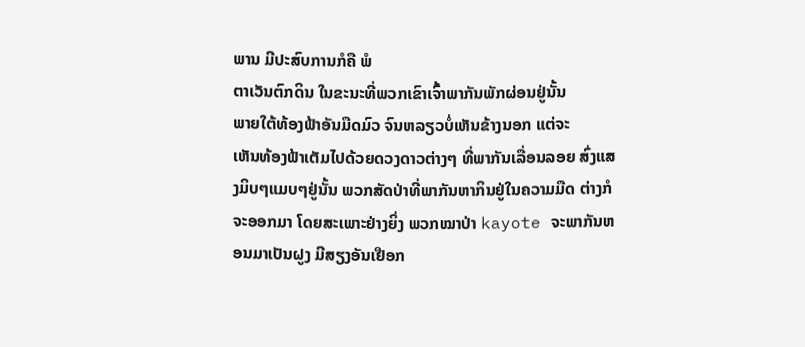ພານ ມີປະສົບການກໍຄື ພໍ
ຕາເວັນຕົກດິນ ໃນຂະນະທີ່ພວກເຂົາເຈົ້າພາກັນພັກຜ່ອນຢູ່ນັ້ນ
ພາຍໃຕ້ທ້ອງຟ້າອັນມືດມົວ ຈົນຫລຽວບໍ່ເຫັນຂ້າງນອກ ແຕ່ຈະ
ເຫັນທ້ອງຟ້າເຕັມໄປດ້ວຍດວງດາວຕ່າງໆ ທີ່ພາກັນເລື່ອນລອຍ ສົ່ງແສງມິບໆແມບໆຢູ່ນັ້ນ ພວກສັດປ່າທີ່ພາກັນຫາກິນຢູ່ໃນຄວາມມືດ ຕ່າງກໍຈະອອກມາ ໂດຍສະເພາະຢ່າງຍິ່ງ ພວກໝາປ່າ kayote ຈະພາກັນຫອນມາເປັນຝູງ ມີສຽງອັນເຢືອກ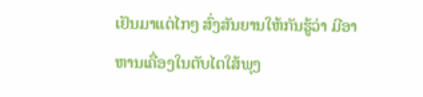ເຢັນມາແຕ່ໄກໆ ສົ່ງສັນຍານໃຫ້ກັນຮູ້ວ່າ ມີອາຫານເຄື່ອງໃນຕັບໄຕໃສ້ພຸງ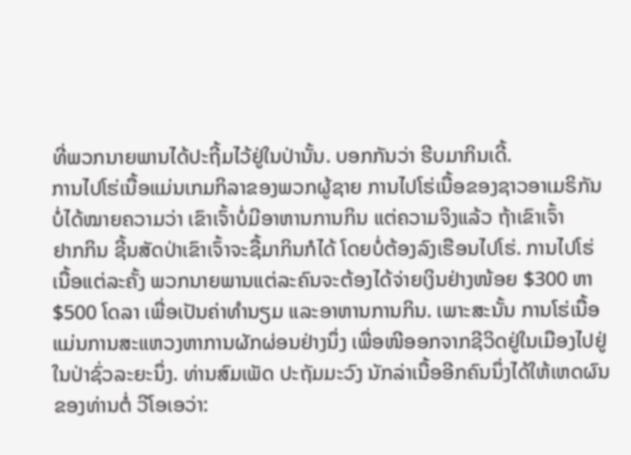ທີ່ພວກນາຍພານໄດ້ປະຖີ້ມໄວ້ຢູ່ໃນປ່ານັ້ນ. ບອກກັນວ່າ ຮີບມາກິນເດີ້.
ການໄປໂຮ່ເນື້ອແມ່ນເກມກິລາຂອງພວກຜູ້ຊາຍ ການໄປໂຮ່ເນື້ອຂອງຊາວອາເມຣິກັນ
ບໍ່ໄດ້ໝາຍຄວາມວ່າ ເຂົາເຈົ້າບໍ່ມີອາຫານການກິນ ແຕ່ຄວາມຈິງແລ້ວ ຖ້າເຂົາເຈົ້າ
ຢາກກິນ ຊີ້ນສັດປ່າເຂົາເຈົ້າຈະຊື້ມາກິນກໍໄດ້ ໂດຍບໍ່ຕ້ອງລົງເຮືອນໄປໂຮ່. ການໄປໂຮ່
ເນື້ອແຕ່ລະຄັ້ງ ພວກນາຍພານແຕ່ລະຄົນຈະຕ້ອງໄດ້ຈ່າຍເງິນຢ່າງໜ້ອຍ $300 ຫາ
$500 ໂດລາ ເພື່ອເປັນຄ່າທໍານຽມ ແລະອາຫານການກິນ. ເພາະສະນັ້ນ ການໂຮ່ເນື້ອ
ແມ່ນການສະແຫວງຫາການຜັກຜ່ອນຢ່າງນຶ່ງ ເພື່ອໜີອອກຈາກຊີວິດຢູ່ໃນເມືອງໄປຢູ່
ໃນປ່າຊົ່ວລະຍະນຶ່ງ. ທ່ານສົມເພັດ ປະຖັມມະວົງ ນັກລ່າເນື້ອອີກຄົນນຶ່ງໄດ້ໃຫ້ເຫດຜົນ
ຂອງທ່ານຕໍ່ ວີໂອເອວ່າ: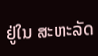ຢູ່ໃນ ສະຫະລັດ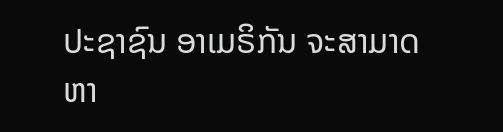ປະຊາຊົນ ອາເມຣິກັນ ຈະສາມາດ ຫາ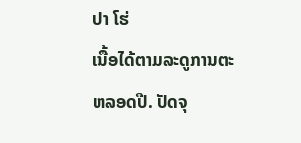ປາ ໂຮ່
ເນື້ອໄດ້ຕາມລະດູການຕະຫລອດປີ. ປັດຈຸ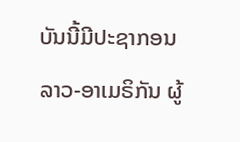ບັນນີ້ມີປະຊາກອນ
ລາວ-ອາເມຣິກັນ ຜູ້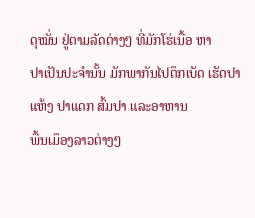ດຸໝັ່ນ ຢູ່ຕາມລັດຕ່າງໆ ທີ່ມັກໂຮ່ເນື້ອ ຫາ
ປາເປັນປະຈໍານັ້ນ ມັກພາກັນໄປຕຶກເບັດ ເຮັດປາແຫ້ງ ປາແດກ ສົ້ມປາ ແລະອາຫານ
ພື້ນເມຶອງລາວຕ່າງໆ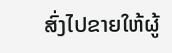ສົ່ງໄປຂາຍໃຫ້ຜູ້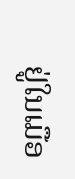ຢູ່ໃນເມືອ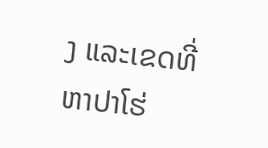ງ ແລະເຂດທີ່ຫາປາໂຮ່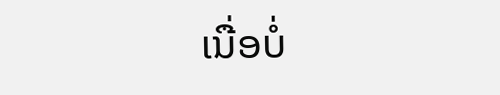ເນື່ອບໍ່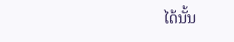ໄດ້ນັ້ນ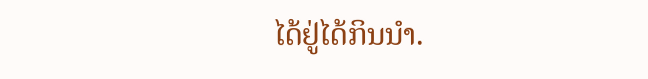ໄດ້ຢູ່ໄດ້ກິນນຳ.